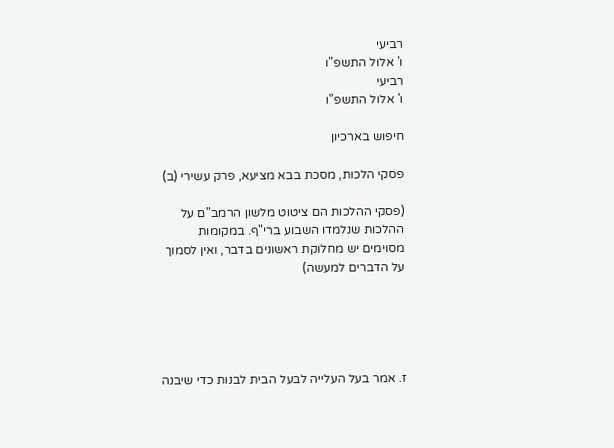רביעי
ו' אלול התשפ"ו
רביעי
ו' אלול התשפ"ו

חיפוש בארכיון

פסקי הלכות, מסכת בבא מציעא, פרק עשירי (ב)

(פסקי ההלכות הם ציטוט מלשון הרמב"ם על ההלכות שנלמדו השבוע ברי"ף. במקומות מסוימים יש מחלוקת ראשונים בדבר, ואין לסמוך על הדברים למעשה)





ז. אמר בעל העלייה לבעל הבית לבנות כדי שיבנה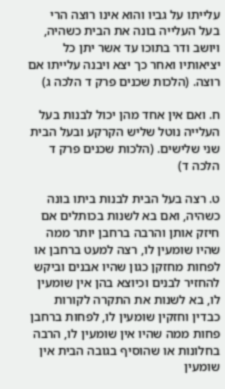עלייתו על גביו והוא אינו רוצה הרי בעל העלייה בונה את הבית כשהיה, ויושב ודר בתוכו עד אשר יתן כל יציאותיו ואחר כך יצא ויבנה עלייתו אם רוצה. (הלכות שכנים פרק ד הלכה ג)

ח. ואם אין אחד מהן יכול לבנות בעל העלייה נוטל שליש הקרקע ובעל הבית שני שלישים. (הלכות שכנים פרק ד הלכה ד)

ט. רצה בעל הבית לבנות ביתו בונה כשהיה, ואם בא לשנות בכותלים אם חיזק אותן והרבה ברחבן יותר ממה שהיו שומעין לו, רצה למעט ברחבן או לפחות מחזקן כגון שהיו אבנים וביקש להחזיר לבנים וכיוצא בהן אין שומעין לו, בא לשנות את התקרה לקורות כבדין וחזקין שומעין לו, לפחות ברחבן פחות ממה שהיו אין שומעין לו, הרבה בחלונות או שהוסיף בגובה הבית אין שומעין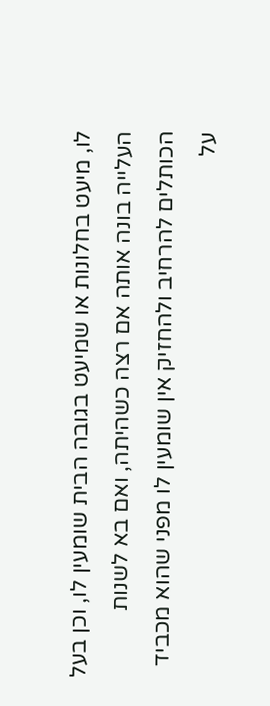לו, מיעט בחלונות או שמיעט בגובה הבית שומעין לו, וכן בעל העלייה בונה אותה אם רצה כשהיתה, ואם בא לשנות הכותלים להרחיב ולהחזיק אין שומעין לו מפני שהוא מכביד על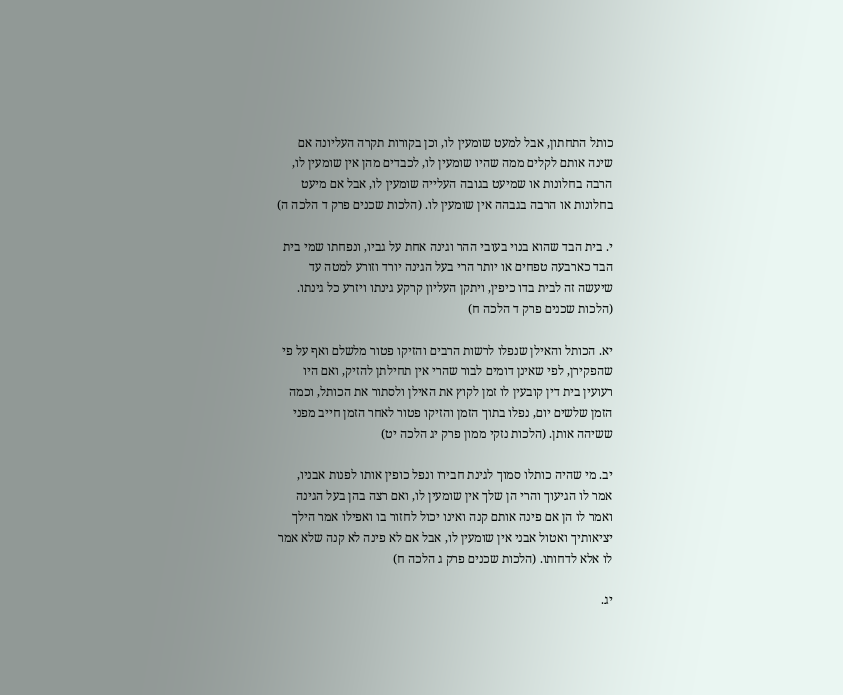כותל התחתון, אבל למעט שומעין לו, וכן בקורות תקרה העליונה אם שינה אותם לקלים ממה שהיו שומעין לו, לכבדים מהן אין שומעין לו, הרבה בחלונות או שמיעט בגובה העלייה שומעין לו, אבל אם מיעט בחלונות או הרבה בגבהה אין שומעין לו. (הלכות שכנים פרק ד הלכה ה)

י. בית הבד שהוא בנוי בעובי ההר וגינה אחת על גביו, ונפחתו שמי בית הבד כארבעה טפחים או יותר הרי בעל הגינה יורד וזורע למטה עד שיעשה זה לבית בדו כיפין, ויתקן העליון קרקע גינתו ויזרע כל גינתו. (הלכות שכנים פרק ד הלכה ח)

יא. הכותל והאילן שנפלו לרשות הרבים והזיקו פטור מלשלם ואף על פי שהפקירן, לפי שאינן דומים לבור שהרי אין תחילתן להזיק, ואם היו רעועין בית דין קובעין לו זמן לקוץ את האילן ולסתור את הכותל, וכמה הזמן שלשים יום, נפלו בתוך הזמן והזיקו פטור לאחר הזמן חייב מפני ששיהה אותן. (הלכות נזקי ממון פרק יג הלכה יט)

יב. מי שהיה כותלו סמוך לגינת חבירו ונפל כופין אותו לפנות אבניו, אמר לו הגיעוך והרי הן שלך אין שומעין לו, ואם רצה בהן בעל הגינה ואמר לו הן אם פינה אותם קנה ואינו יכול לחזור בו ואפילו אמר הילך יציאותיך ואטול אבני אין שומעין לו, אבל אם לא פינה לא קנה שלא אמר לו אלא לדחותו. (הלכות שכנים פרק ג הלכה ח)

יג.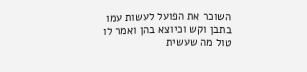השוכר את הפועל לעשות עמו בתבן וקש וכיוצא בהן ואמר לו טול מה שעשית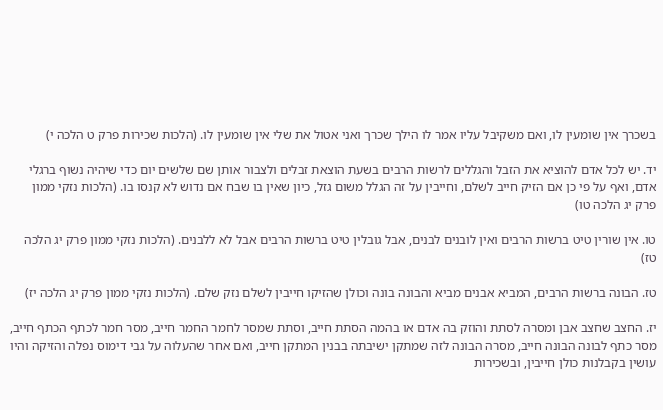בשכרך אין שומעין לו, ואם משקיבל עליו אמר לו הילך שכרך ואני אטול את שלי אין שומעין לו. (הלכות שכירות פרק ט הלכה י)

יד. יש לכל אדם להוציא את הזבל והגללים לרשות הרבים בשעת הוצאת זבלים ולצבור אותן שם שלשים יום כדי שיהיה נשוף ברגלי אדם, ואף על פי כן אם הזיק חייב לשלם, וחייבין על זה הגלל משום גזל, כיון שאין בו שבח אם נדוש לא קנסו בו. (הלכות נזקי ממון פרק יג הלכה טו)

טו. אין שורין טיט ברשות הרבים ואין לובנים לבנים, אבל גובלין טיט ברשות הרבים אבל לא ללבנים. (הלכות נזקי ממון פרק יג הלכה טז)

טז. הבונה ברשות הרבים, המביא אבנים מביא והבונה בונה וכולן שהזיקו חייבין לשלם נזק שלם. (הלכות נזקי ממון פרק יג הלכה יז)

יז. החצב שחצב אבן ומסרה לסתת והוזק בה אדם או בהמה הסתת חייב, וסתת שמסר לחמר החמר חייב, מסר חמר לכתף הכתף חייב, מסר כתף לבונה הבונה חייב, מסרה הבונה לזה שמתקן ישיבתה בבנין המתקן חייב, ואם אחר שהעלוה על גבי דימוס נפלה והזיקה והיו עושין בקבלנות כולן חייבין, ובשכירות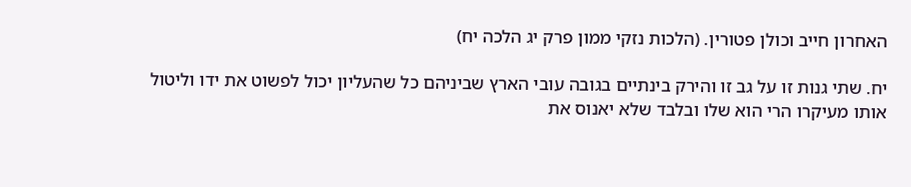האחרון חייב וכולן פטורין. (הלכות נזקי ממון פרק יג הלכה יח)

יח. שתי גנות זו על גב זו והירק בינתיים בגובה עובי הארץ שביניהם כל שהעליון יכול לפשוט את ידו וליטול אותו מעיקרו הרי הוא שלו ובלבד שלא יאנוס את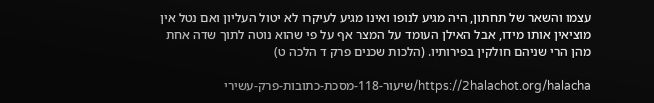עצמו והשאר של תחתון, היה מגיע לנופו ואינו מגיע לעיקרו לא יטול העליון ואם נטל אין מוציאין אותו מידו, אבל האילן העומד על המצר אף על פי שהוא נוטה לתוך שדה אחת מהן הרי שניהם חולקין בפירותיו. (הלכות שכנים פרק ד הלכה ט)

https://2halachot.org/halacha/שיעור-118-מסכת-כתובות-פרק-עשירי